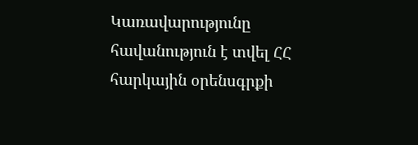Կառավարությունը հավանություն է տվել ՀՀ հարկային օրենսգրքի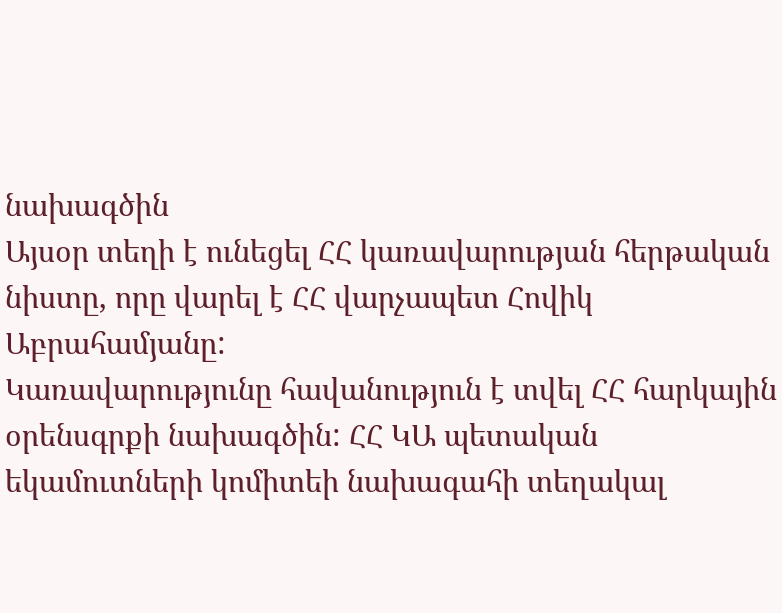նախագծին
Այսօր տեղի է ունեցել ՀՀ կառավարության հերթական նիստը, որը վարել է ՀՀ վարչապետ Հովիկ Աբրահամյանը:
Կառավարությունը հավանություն է տվել ՀՀ հարկային օրենսգրքի նախագծին: ՀՀ ԿԱ պետական եկամուտների կոմիտեի նախագահի տեղակալ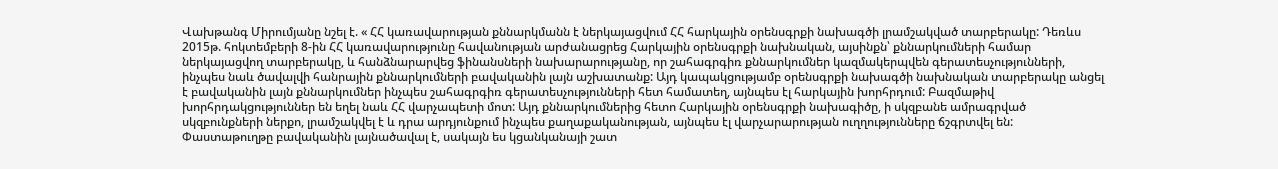Վախթանգ Միրումյանը նշել է. « ՀՀ կառավարության քննարկմանն է ներկայացվում ՀՀ հարկային օրենսգրքի նախագծի լրամշակված տարբերակը: Դեռևս 2015թ. հոկտեմբերի 8-ին ՀՀ կառավարությունը հավանության արժանացրեց Հարկային օրենսգրքի նախնական, այսինքն՝ քննարկումների համար ներկայացվող տարբերակը, և հանձնարարվեց ֆինանսների նախարարությանը, որ շահագրգիռ քննարկումներ կազմակերպվեն գերատեսչությունների, ինչպես նաև ծավալվի հանրային քննարկումների բավականին լայն աշխատանք: Այդ կապակցությամբ օրենսգրքի նախագծի նախնական տարբերակը անցել է բավականին լայն քննարկումներ ինչպես շահագրգիռ գերատեսչությունների հետ համատեղ, այնպես էլ հարկային խորհրդում: Բազմաթիվ խորհրդակցություններ են եղել նաև ՀՀ վարչապետի մոտ: Այդ քննարկումներից հետո Հարկային օրենսգրքի նախագիծը, ի սկզբանե ամրագրված սկզբունքների ներքո, լրամշակվել է և դրա արդյունքում ինչպես քաղաքականության, այնպես էլ վարչարարության ուղղությունները ճշգրտվել են: Փաստաթուղթը բավականին լայնածավալ է, սակայն ես կցանկանայի շատ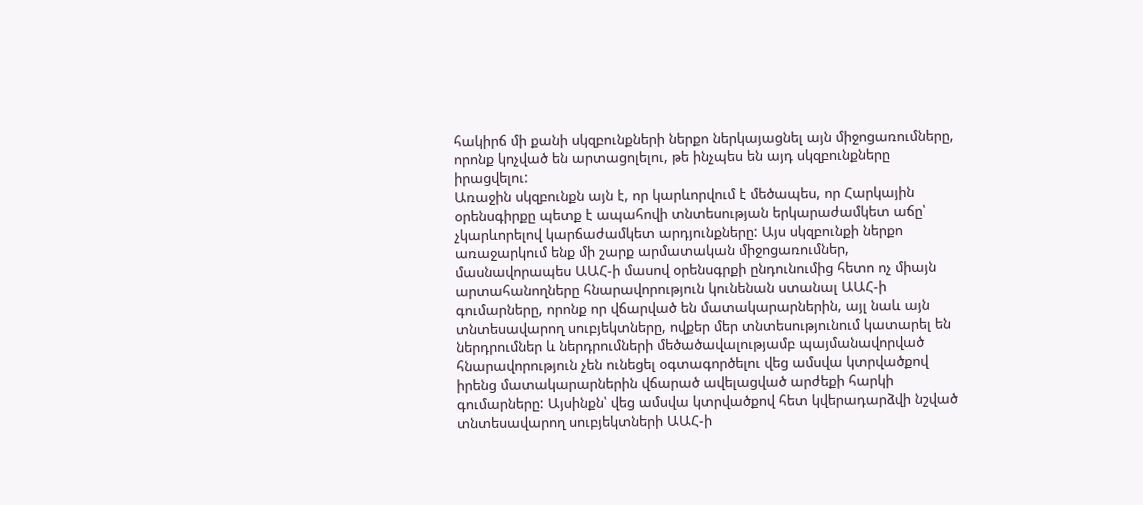հակիրճ մի քանի սկզբունքների ներքո ներկայացնել այն միջոցառումները, որոնք կոչված են արտացոլելու, թե ինչպես են այդ սկզբունքները իրացվելու:
Առաջին սկզբունքն այն է, որ կարևորվում է մեծապես, որ Հարկային օրենսգիրքը պետք է ապահովի տնտեսության երկարաժամկետ աճը՝ չկարևորելով կարճաժամկետ արդյունքները: Այս սկզբունքի ներքո առաջարկում ենք մի շարք արմատական միջոցառումներ, մասնավորապես ԱԱՀ-ի մասով օրենսգրքի ընդունումից հետո ոչ միայն արտահանողները հնարավորություն կունենան ստանալ ԱԱՀ-ի գումարները, որոնք որ վճարված են մատակարարներին, այլ նաև այն տնտեսավարող սուբյեկտները, ովքեր մեր տնտեսությունում կատարել են ներդրումներ և ներդրումների մեծածավալությամբ պայմանավորված հնարավորություն չեն ունեցել օգտագործելու վեց ամսվա կտրվածքով իրենց մատակարարներին վճարած ավելացված արժեքի հարկի գումարները: Այսինքն՝ վեց ամսվա կտրվածքով հետ կվերադարձվի նշված տնտեսավարող սուբյեկտների ԱԱՀ-ի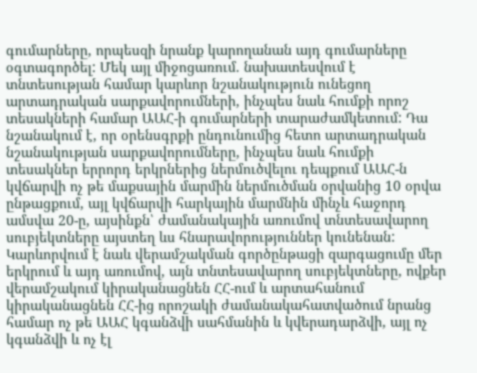գումարները, որպեսզի նրանք կարողանան այդ գումարները օգտագործել: Մեկ այլ միջոցառում. նախատեսվում է տնտեսության համար կարևոր նշանակություն ունեցող արտադրական սարքավորումների, ինչպես նաև հումքի որոշ տեսակների համար ԱԱՀ-ի գումարների տարաժամկետում: Դա նշանակում է, որ օրենսգրքի ընդունումից հետո արտադրական նշանակության սարքավորումները, ինչպես նաև հումքի տեսակներ երրորդ երկրներից ներմուծվելու դեպքում ԱԱՀ-ն կվճարվի ոչ թե մաքսային մարմին ներմուծման օրվանից 10 օրվա ընթացքում, այլ կվճարվի հարկային մարմնին մինչև հաջորդ ամսվա 20-ը, այսինքն՝ ժամանակային առումով տնտեսավարող սուբյեկտները այստեղ ևս հնարավորություններ կունենան: Կարևորվում է նաև վերամշակման գործընթացի զարգացումը մեր երկրում և այդ առումով, այն տնտեսավարող սուբյեկտները, ովքեր վերամշակում կիրականացնեն ՀՀ-ում և արտահանում կիրականացնեն ՀՀ-ից որոշակի ժամանակահատվածում նրանց համար ոչ թե ԱԱՀ կգանձվի սահմանին և կվերադարձվի, այլ ոչ կգանձվի և ոչ էլ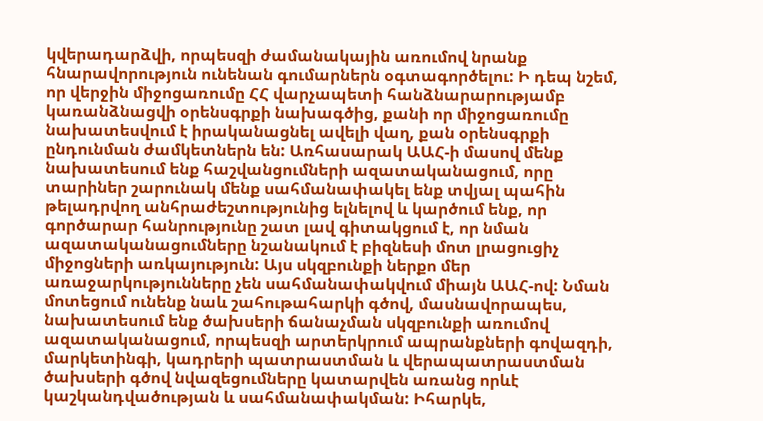կվերադարձվի, որպեսզի ժամանակային առումով նրանք հնարավորություն ունենան գումարներն օգտագործելու: Ի դեպ նշեմ, որ վերջին միջոցառումը ՀՀ վարչապետի հանձնարարությամբ կառանձնացվի օրենսգրքի նախագծից, քանի որ միջոցառումը նախատեսվում է իրականացնել ավելի վաղ, քան օրենսգրքի ընդունման ժամկետներն են: Առհասարակ ԱԱՀ-ի մասով մենք նախատեսում ենք հաշվանցումների ազատականացում, որը տարիներ շարունակ մենք սահմանափակել ենք տվյալ պահին թելադրվող անհրաժեշտությունից ելնելով և կարծում ենք, որ գործարար հանրությունը շատ լավ գիտակցում է, որ նման ազատականացումները նշանակում է բիզնեսի մոտ լրացուցիչ միջոցների առկայություն: Այս սկզբունքի ներքո մեր առաջարկությունները չեն սահմանափակվում միայն ԱԱՀ-ով: Նման մոտեցում ունենք նաև շահութահարկի գծով, մասնավորապես, նախատեսում ենք ծախսերի ճանաչման սկզբունքի առումով ազատականացում, որպեսզի արտերկրում ապրանքների գովազդի, մարկետինգի, կադրերի պատրաստման և վերապատրաստման ծախսերի գծով նվազեցումները կատարվեն առանց որևէ կաշկանդվածության և սահմանափակման: Իհարկե,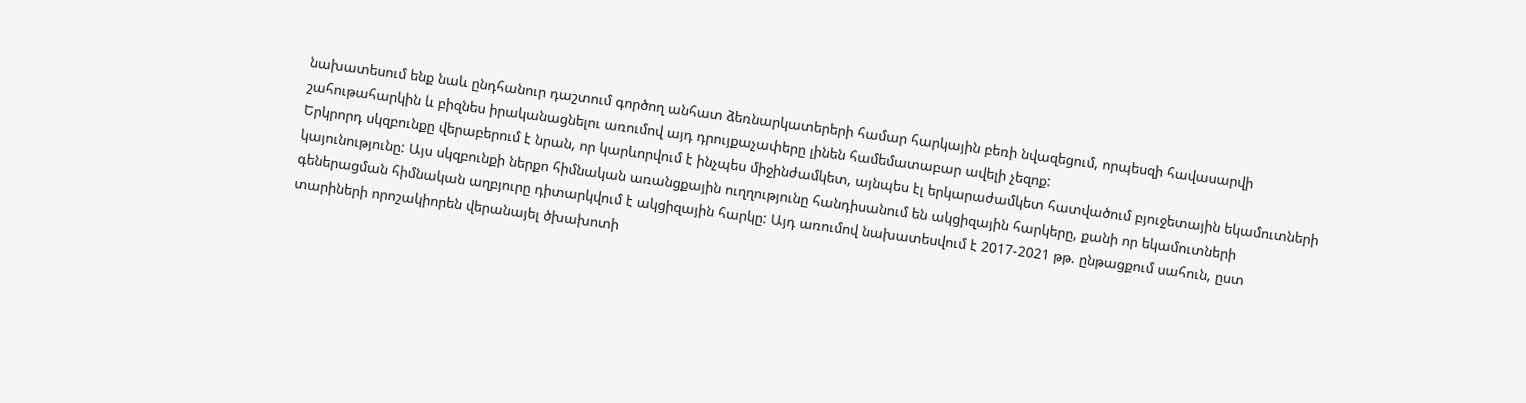նախատեսում ենք նաև ընդհանուր դաշտում գործող անհատ ձեռնարկատերերի համար հարկային բեռի նվազեցում, որպեսզի հավասարվի շահութահարկին և բիզնես իրականացնելու առումով այդ դրույքաչափերը լինեն համեմատաբար ավելի չեզոք:
Երկրորդ սկզբունքը վերաբերում է նրան, որ կարևորվում է ինչպես միջինժամկետ, այնպես էլ երկարաժամկետ հատվածում բյուջետային եկամուտների կայունությունը: Այս սկզբունքի ներքո հիմնական առանցքային ուղղությունը հանդիսանում են ակցիզային հարկերը, քանի որ եկամուտների գեներացման հիմնական աղբյուրը դիտարկվում է ակցիզային հարկը: Այդ առումով նախատեսվում է 2017-2021 թթ. ընթացքում սահուն, ըստ տարիների որոշակիորեն վերանայել ծխախոտի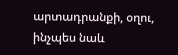արտադրանքի, օղու, ինչպես նաև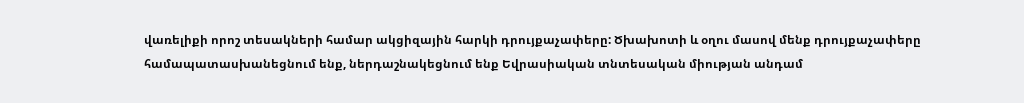վառելիքի որոշ տեսակների համար ակցիզային հարկի դրույքաչափերը: Ծխախոտի և օղու մասով մենք դրույքաչափերը համապատասխանեցնում ենք, ներդաշնակեցնում ենք Եվրասիական տնտեսական միության անդամ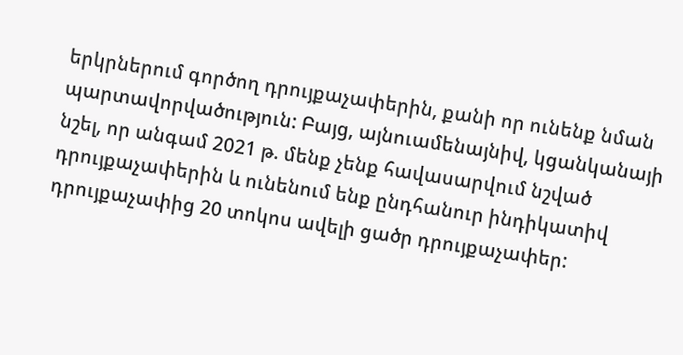երկրներում գործող դրույքաչափերին, քանի որ ունենք նման պարտավորվածություն: Բայց, այնուամենայնիվ, կցանկանայի նշել, որ անգամ 2021 թ. մենք չենք հավասարվում նշված դրույքաչափերին և ունենում ենք ընդհանուր ինդիկատիվ դրույքաչափից 20 տոկոս ավելի ցածր դրույքաչափեր: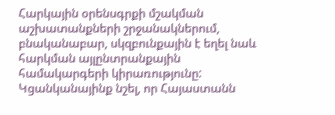Հարկային օրենսգրքի մշակման աշխատանքների շրջանակներում, բնականաբար, սկզբունքային է եղել նաև հարկման այլընտրանքային համակարգերի կիրառությունը: Կցանկանայինք նշել, որ Հայաստանն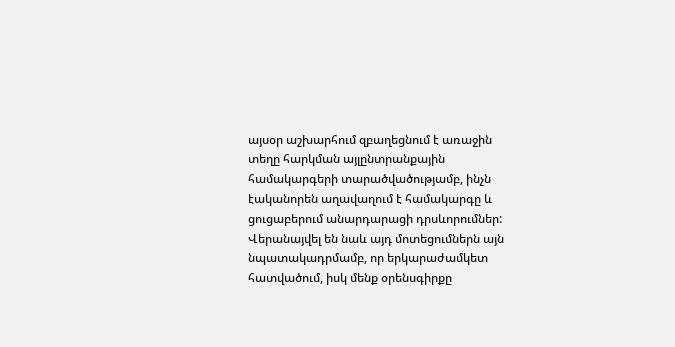այսօր աշխարհում զբաղեցնում է առաջին տեղը հարկման այլընտրանքային համակարգերի տարածվածությամբ, ինչն էականորեն աղավաղում է համակարգը և ցուցաբերում անարդարացի դրսևորումներ: Վերանայվել են նաև այդ մոտեցումներն այն նպատակադրմամբ, որ երկարաժամկետ հատվածում, իսկ մենք օրենսգիրքը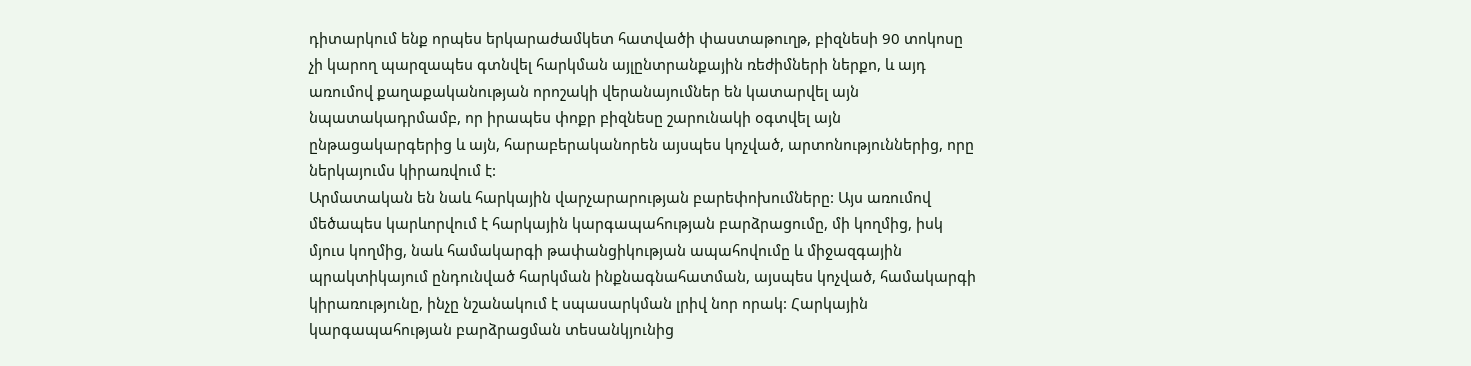դիտարկում ենք որպես երկարաժամկետ հատվածի փաստաթուղթ, բիզնեսի 90 տոկոսը չի կարող պարզապես գտնվել հարկման այլընտրանքային ռեժիմների ներքո, և այդ առումով քաղաքականության որոշակի վերանայումներ են կատարվել այն նպատակադրմամբ, որ իրապես փոքր բիզնեսը շարունակի օգտվել այն ընթացակարգերից և այն, հարաբերականորեն այսպես կոչված, արտոնություններից, որը ներկայումս կիրառվում է:
Արմատական են նաև հարկային վարչարարության բարեփոխումները: Այս առումով մեծապես կարևորվում է հարկային կարգապահության բարձրացումը, մի կողմից, իսկ մյուս կողմից, նաև համակարգի թափանցիկության ապահովումը և միջազգային պրակտիկայում ընդունված հարկման ինքնագնահատման, այսպես կոչված, համակարգի կիրառությունը, ինչը նշանակում է սպասարկման լրիվ նոր որակ: Հարկային կարգապահության բարձրացման տեսանկյունից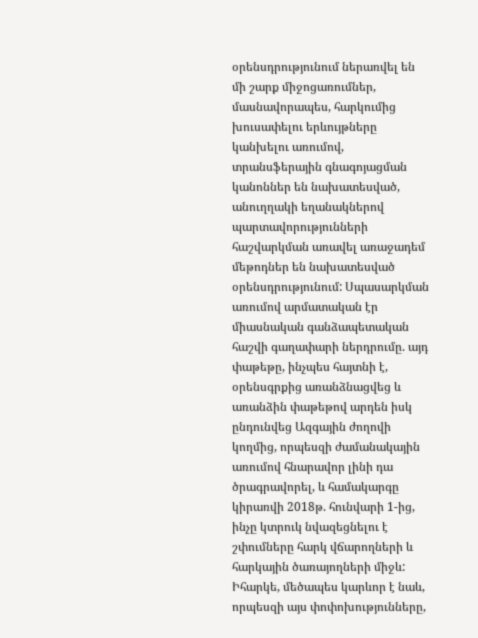օրենսդրությունում ներառվել են մի շարք միջոցառումներ, մասնավորապես, հարկումից խուսափելու երևույթները կանխելու առումով, տրանսֆերային գնագոյացման կանոններ են նախատեսված, անուղղակի եղանակներով պարտավորությունների հաշվարկման առավել առաջադեմ մեթոդներ են նախատեսված օրենսդրությունում: Սպասարկման առումով արմատական էր միասնական գանձապետական հաշվի գաղափարի ներդրումը. այդ փաթեթը, ինչպես հայտնի է, օրենսգրքից առանձնացվեց և առանձին փաթեթով արդեն իսկ ընդունվեց Ազգային ժողովի կողմից, որպեսզի ժամանակային առումով հնարավոր լինի դա ծրագրավորել, և համակարգը կիրառվի 2018թ. հունվարի 1-ից, ինչը կտրուկ նվազեցնելու է շփումները հարկ վճարողների և հարկային ծառայողների միջև:
Իհարկե, մեծապես կարևոր է նաև, որպեսզի այս փոփոխությունները,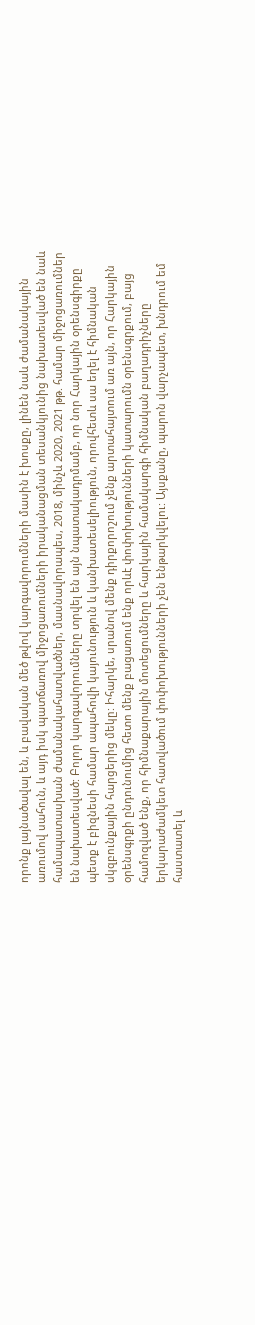որոնք լայնածավալ են, և բավական մեծ թվով կարգավորումների մասին է խոսքը, լինեն նաև ժամանակային առումով սահուն, և այդ իսկ պատճառով միջոցառումների իրականացման տեսանկյունից նախատեսված են նաև համապատասխան ժամանակահատվածներ, մասնավորապես, 2018, մինչև 2020, 2021 թթ. համար միջոցառումներ են նախատեսված: Բոլոր կարգավորումները տրվել են այն նպատակադրմամբ, որ նոր Հարկային օրենսգիրքը պետք է բիզնեսի համար ապահովի կայունություն և կանխատեսելիություն, որովհետև սա եղել է հիմնական սկզբունքային հարցերից մեկը: Իհարկե, սրանով մենք դիրքորոշում չենք արտահայտում առ այն, որ Հարկային օրենսգրքի ընդունումից հետո մենք բացառում ենք որևէ փոփոխությունների կատարումն օրենսգրքում, բայց համոզված ենք, որ հիմնաքարային մոտեցումները և հարկային համակարգի հիմնական բաղադրիչները երկարաժամկետ հատվածում փոփոխությունների չեն ենթարկվելու: Այսքանը, պարոն վարչապետ, խնդրում եմ հաստատել և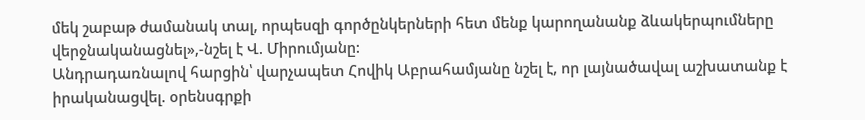մեկ շաբաթ ժամանակ տալ, որպեսզի գործընկերների հետ մենք կարողանանք ձևակերպումները վերջնականացնել»,-նշել է Վ. Միրումյանը:
Անդրադառնալով հարցին՝ վարչապետ Հովիկ Աբրահամյանը նշել է, որ լայնածավալ աշխատանք է իրականացվել. օրենսգրքի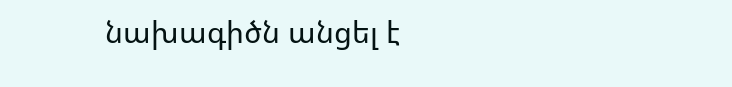նախագիծն անցել է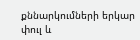քննարկումների երկար փուլ և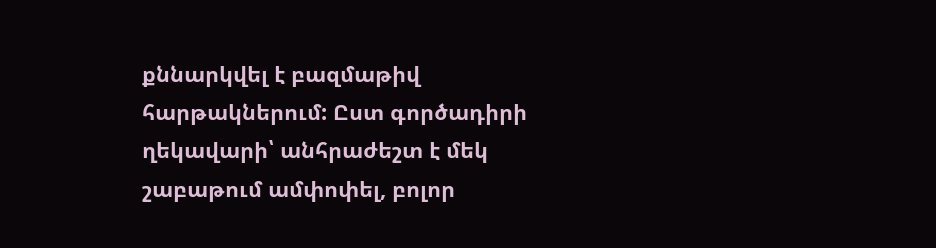քննարկվել է բազմաթիվ հարթակներում: Ըստ գործադիրի ղեկավարի՝ անհրաժեշտ է մեկ շաբաթում ամփոփել, բոլոր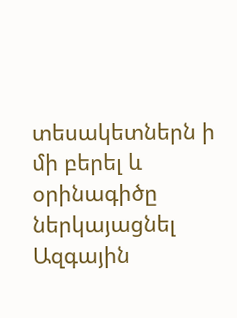տեսակետներն ի մի բերել և օրինագիծը ներկայացնել Ազգային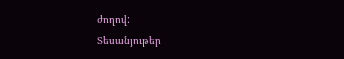ժողով:
Տեսանյութեր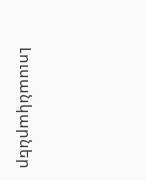Լուսանկարներ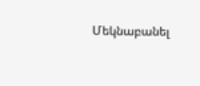Մեկնաբանել